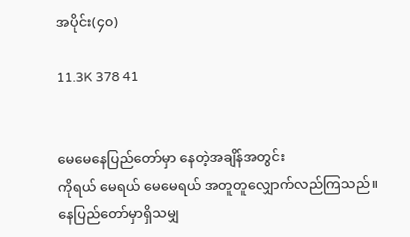အပိုင်း(၄၀)

11.3K 378 41


မေမေနေပြည်တော်မှာ နေတဲ့အချိန်အတွင်း
ကိုရယ် မေရယ် မေမေရယ် အတူတူလျှောက်လည်ကြသည်။ နေပြည်တော်မှာရှိသမျှ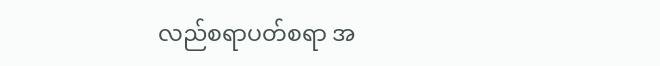လည်စရာပတ်စရာ အ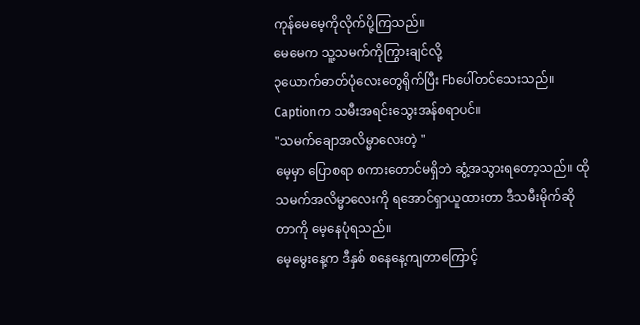ကုန်မေမေ့ကိုလိုက်ပို့ကြသည်။
မေမေက သူ့သမက်ကိုကြွားချင်လို့
၃ယောက်ဓာတ်ပုံလေးတွေရိုက်ပြီး Fbပေါ်တင်သေးသည်။ Captionက သမီးအရင်းသွေးအန်စရာပင်။
"သမက်ချောအလိမ္မာလေးတဲ့ "
မေ့မှာ ပြောစရာ စကားတောင်မရှိဘဲ ဆွံ့အသွားရတော့သည်။ ထိုသမက်အလိမ္မာလေးကို ရအောင်ရှာယူထားတာ ဒီသမီးမိုက်ဆိုတာကို မေ့နေပုံရသည်။
မေ့မွေးနေ့က ဒီနှစ် စနေနေ့ကျတာကြောင့်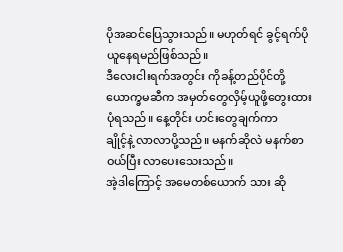ပိုအဆင်ပြေသွားသည်။ မဟုတ်ရင် ခွင့်ရက်ပိုယူနေရမည်ဖြစ်သည်။
ဒီလေးငါးရက်အတွင်း ကိုခန့်တည်ပိုင်တို့ ယောက္ခမဆီက အမှတ်တွေလှိမ့်ယူဖို့တွေးထားပုံရသည်။ နေ့တိုင်း ဟင်းတွေချက်ကာ
ချိုင့်နဲ့ လာလာပို့သည်။ မနက်ဆိုလဲ မနက်စာဝယ်ပြီး လာပေးသေးသည်။
အဲ့ဒါကြောင့် အမေတစ်ယောက် သား ဆို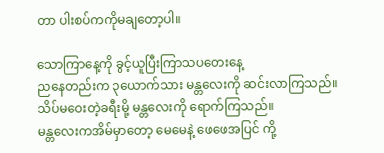တာ ပါးစပ်ကကိုမချတော့ပါ။

သောကြာနေ့ကို ခွင့်ယူပြီးကြာသပတေးနေ့
ညနေတည်းက ၃ယောက်သား မန္တလေးကို ဆင်းလာကြသည်။
သိပ်မဝေးတဲ့ခရီးမို့ မန္တလေးကို ရောက်ကြသည်။
မန္တလေးကအိမ်မှာတော့ မေမေနဲ့ ဖေဖေအပြင် ကို့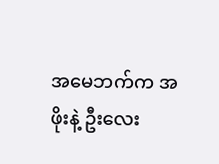အမေဘက်က အဖိုးနဲ့ ဦးလေး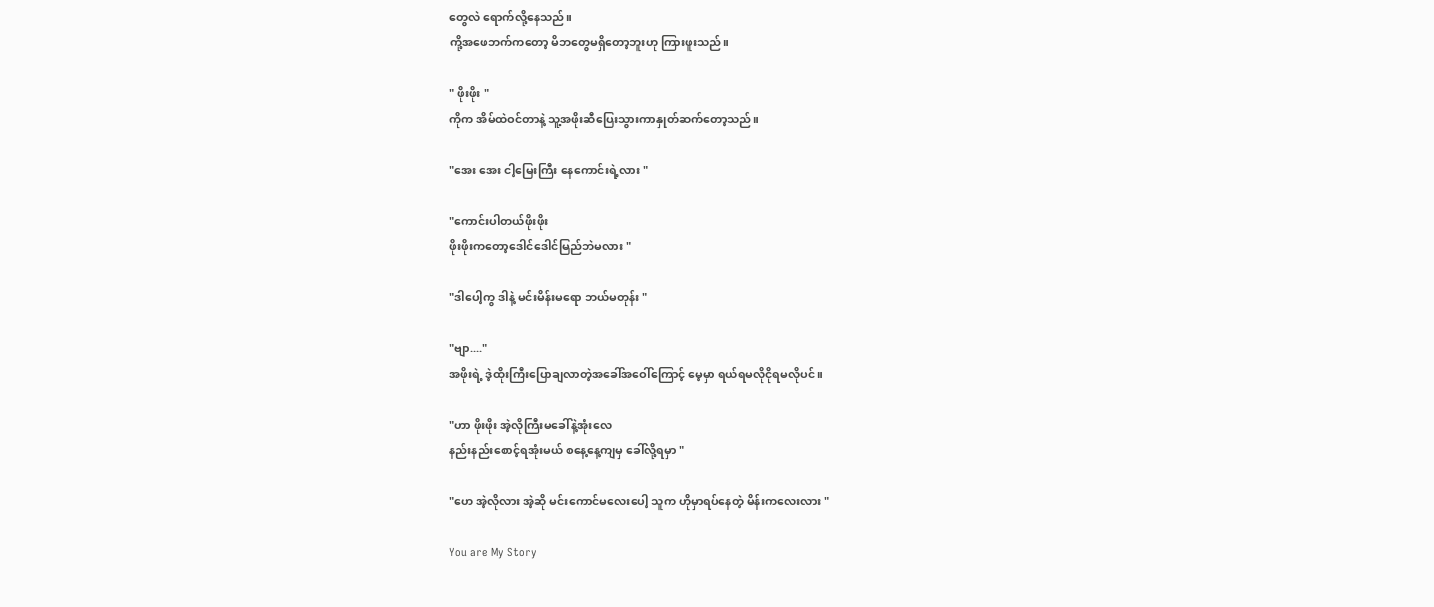တွေလဲ ရောက်လို့နေသည်။
ကို့အဖေဘက်ကတော့ မိဘတွေမရှိတော့ဘူးဟု ကြားဖူးသည်။

" ဖိုးဖိုး "
ကိုက အိမ်ထဲဝင်တာနဲ့ သူ့အဖိုးဆီပြေးသွားကာနှုတ်ဆက်တော့သည်။

"အေး အေး ငါ့မြေးကြီး နေကောင်းရဲ့လား "

"ကောင်းပါတယ်ဖိုးဖိုး
ဖိုးဖိုးကတော့ဒေါင်ဒေါင်မြည်ဘဲမလား "

"ဒါပေါ့ကွ ဒါနဲ့ မင်းမိန်းမရော ဘယ်မတုန်း "

"ဗျာ...."
အဖိုးရဲ့ ဒဲ့ထိုးကြီးပြောချလာတဲ့အခေါ်အဝေါ်ကြောင့် မေ့မှာ ရယ်ရမလိုငိုရမလိုပင်။

"ဟာ ဖိုးဖိုး အဲ့လိုကြီးမခေါ်နဲ့အုံးလေ
နည်းနည်းစောင့်ရအုံးမယ် စနေ့နေ့ကျမှ ခေါ်လို့ရမှာ "

"ဟေ အဲ့လိုလား အဲ့ဆို မင်းကောင်မလေးပေါ့ သူက ဟိုမှာရပ်နေတဲ့ မိန်းကလေးလား "

You are My Story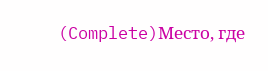(Complete)Место, где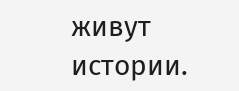живут истории.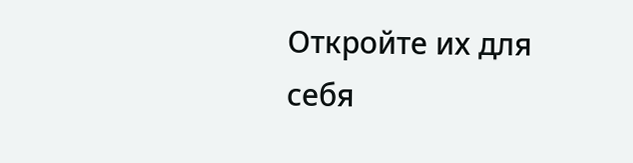Откройте их для себя